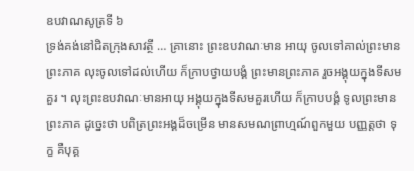ឧបវាណសូត្រទី ៦
ទ្រង់គង់នៅជិតក្រុងសាវត្ថី … គ្រានោះ ព្រះឧបវាណៈមាន អាយុ ចូលទៅគាល់ព្រះមានព្រះភាគ លុះចូលទៅដល់ហើយ ក៏ក្រាបថ្វាយបង្គំ ព្រះមានព្រះភាគ រួចអង្គុយក្នុងទីសមគួរ ។ លុះព្រះឧបវាណៈមានអាយុ អង្គុយក្នុងទីសមគួរហើយ ក៏ក្រាបបង្គំ ទូលព្រះមានព្រះភាគ ដូច្នេះថា បពិត្រព្រះអង្គដ៏ចម្រើន មានសមណព្រាហ្មណ៍ពួកមួយ បញ្ញត្តថា ទុក្ខ គឺបុគ្គ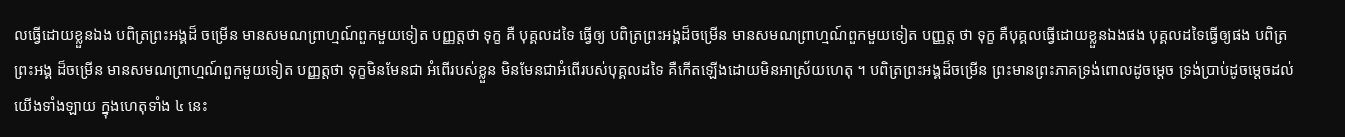លធ្វើដោយខ្លួនឯង បពិត្រព្រះអង្គដ៏ ចម្រើន មានសមណព្រាហ្មណ៍ពួកមួយទៀត បញ្ញត្តថា ទុក្ខ គឺ បុគ្គលដទៃ ធ្វើឲ្យ បពិត្រព្រះអង្គដ៏ចម្រើន មានសមណព្រាហ្មណ៍ពួកមួយទៀត បញ្ញត្ត ថា ទុក្ខ គឺបុគ្គលធ្វើដោយខ្លួនឯងផង បុគ្គលដទៃធ្វើឲ្យផង បពិត្រព្រះអង្គ ដ៏ចម្រើន មានសមណព្រាហ្មណ៍ពួកមួយទៀត បញ្ញត្តថា ទុក្ខមិនមែនជា អំពើរបស់ខ្លួន មិនមែនជាអំពើរបស់បុគ្គលដទៃ គឺកើតឡើងដោយមិនអាស្រ័យហេតុ ។ បពិត្រព្រះអង្គដ៏ចម្រើន ព្រះមានព្រះភាគទ្រង់ពោលដូចម្តេច ទ្រង់ប្រាប់ដូចម្តេចដល់យើងទាំងឡាយ ក្នុងហេតុទាំង ៤ នេះ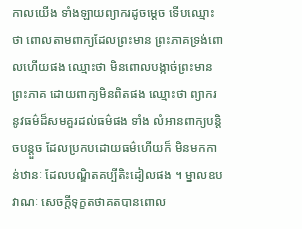កាលយើង ទាំងឡាយព្យាករដូចម្តេច ទើបឈ្មោះថា ពោលតាមពាក្យដែលព្រះមាន ព្រះភាគទ្រង់ពោលហើយផង ឈ្មោះថា មិនពោលបង្កាច់ព្រះមានព្រះភាគ ដោយពាក្យមិនពិតផង ឈ្មោះថា ព្យាករនូវធម៌ដ៏សមគួរដល់ធម៌ផង ទាំង លំអានពាក្យបន្តិចបន្តួច ដែលប្រកបដោយធម៌ហើយក៏ មិនមកកាន់ឋានៈ ដែលបណ្ឌិតគប្បីតិះដៀលផង ។ ម្នាលឧបវាណៈ សេចក្តីទុក្ខតថាគតបានពោល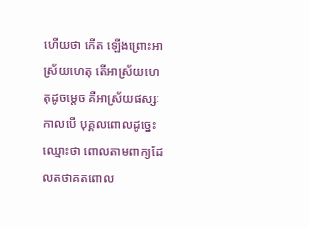ហើយថា កើត ឡើងព្រោះអាស្រ័យហេតុ តើអាស្រ័យហេតុដូចម្តេច គឺអាស្រ័យផស្សៈ កាលបើ បុគ្គលពោលដូច្នេះ ឈ្មោះថា ពោលតាមពាក្យដែលតថាគតពោល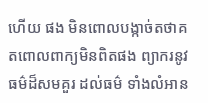ហើយ ផង មិនពោលបង្កាច់តថាគតពោលពាក្យមិនពិតផង ព្យាករនូវធម៌ដ៏សមគួរ ដល់ធម៌ ទាំងលំអាន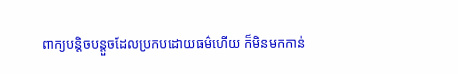ពាក្យបន្តិចបន្តួចដែលប្រកបដោយធម៌ហើយ ក៏មិនមកកាន់